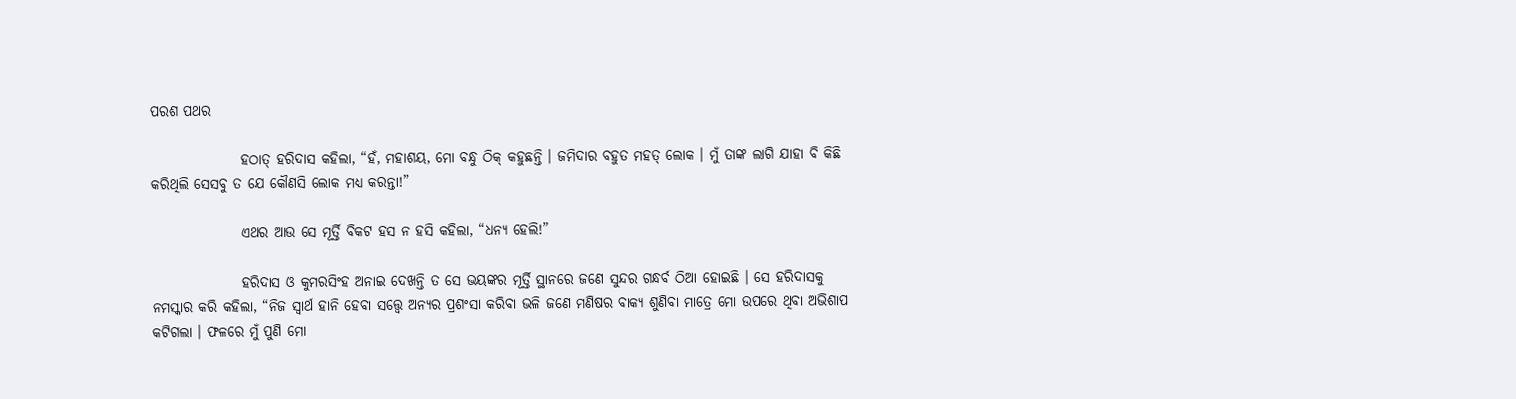ପରଶ ପଥର

                ହଠାତ୍ ହରିଦାସ କହିଲା, “ହଁ, ମହାଶୟ, ମୋ ବନ୍ଧୁ ଠିକ୍ କହୁଛନ୍ତି । ଜମିଦାର ବହୁତ ମହତ୍ ଲୋକ । ମୁଁ ତାଙ୍କ ଲାଗି ଯାହା ବି କିଛି କରିଥିଲି ସେସବୁ ତ ଯେ କୌଣସି ଲୋକ ମଧ୍ୟ କରନ୍ତା!”

                ଏଥର ଆଉ ସେ ମୂର୍ତ୍ତି ବିକଟ ହସ ନ ହସି କହିଲା, “ଧନ୍ୟ ହେଲି!”

                ହରିଦାସ ଓ କୁମରସିଂହ ଅନାଇ ଦେଖନ୍ତି ତ ସେ ଭୟଙ୍କର ମୂର୍ତ୍ତି ସ୍ଥାନରେ ଜଣେ ସୁନ୍ଦର ଗନ୍ଧର୍ବ ଠିଆ ହୋଇଛି । ସେ ହରିଦାସକୁ ନମସ୍କାର କରି କହିଲା, “ନିଜ ସ୍ୱାର୍ଥ ହାନି ହେବା ସତ୍ତ୍ୱେ ଅନ୍ୟର ପ୍ରଶଂସା କରିବା ଭଳି ଜଣେ ମଣିଷର ବାକ୍ୟ ଶୁଣିବା ମାତ୍ରେ ମୋ ଉପରେ ଥିବା ଅଭିଶାପ କଟିଗଲା । ଫଳରେ ମୁଁ ପୁଣି ମୋ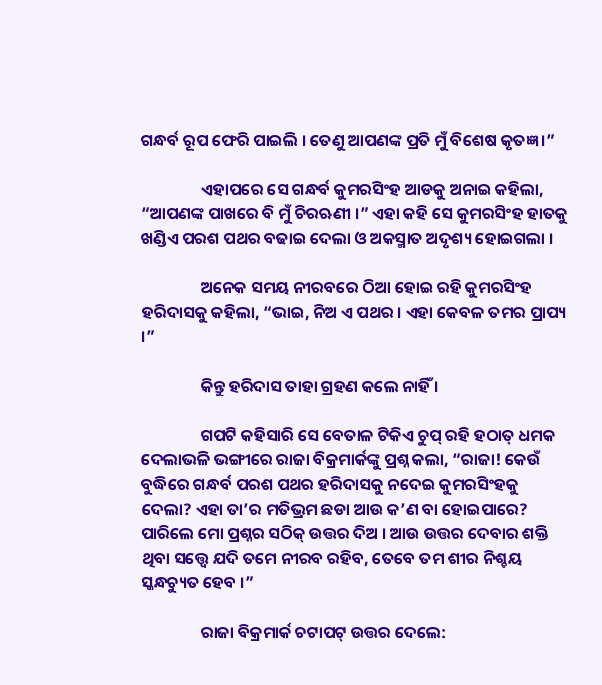ଗନ୍ଧର୍ବ ରୂପ ଫେରି ପାଇଲି । ତେଣୁ ଆପଣଙ୍କ ପ୍ରତି ମୁଁ ବିଶେଷ କୃତଜ୍ଞ ।”

                ଏହାପରେ ସେ ଗନ୍ଧର୍ବ କୁମରସିଂହ ଆଡକୁ ଅନାଇ କହିଲା, “ଆପଣଙ୍କ ପାଖରେ ବି ମୁଁ ଚିରଋଣୀ ।” ଏହା କହି ସେ କୁମରସିଂହ ହାତକୁ ଖଣ୍ଡିଏ ପରଶ ପଥର ବଢାଇ ଦେଲା ଓ ଅକସ୍ମାତ ଅଦୃଶ୍ୟ ହୋଇଗଲା ।

                ଅନେକ ସମୟ ନୀରବରେ ଠିଆ ହୋଇ ରହି କୁମରସିଂହ ହରିଦାସକୁ କହିଲା, “ଭାଇ, ନିଅ ଏ ପଥର । ଏହା କେବଳ ତମର ପ୍ରାପ୍ୟ ।”

                କିନ୍ତୁ ହରିଦାସ ତାହା ଗ୍ରହଣ କଲେ ନାହିଁ ।

                ଗପଟି କହିସାରି ସେ ବେତାଳ ଟିକିଏ ଚୁପ୍ ରହି ହଠାତ୍ ଧମକ ଦେଲାଭଳି ଭଙ୍ଗୀରେ ରାଜା ବିକ୍ରମାର୍କଙ୍କୁ ପ୍ରଶ୍ନ କଲା, “ରାଜା! କେଉଁ ବୁଦ୍ଧିରେ ଗନ୍ଧର୍ବ ପରଶ ପଥର ହରିଦାସକୁ ନଦେଇ କୁମରସିଂହକୁ ଦେଲା? ଏହା ତା’ର ମତିଭ୍ରମ ଛଡା ଆଉ କ’ଣ ବା ହୋଇପାରେ? ପାରିଲେ ମୋ ପ୍ରଶ୍ନର ସଠିକ୍ ଉତ୍ତର ଦିଅ । ଆଉ ଉତ୍ତର ଦେବାର ଶକ୍ତି ଥିବା ସତ୍ତ୍ୱେ ଯଦି ତମେ ନୀରବ ରହିବ, ତେବେ ତମ ଶୀର ନିଶ୍ଚୟ ସ୍କନ୍ଧଚ୍ୟୁତ ହେବ ।”

                ରାଜା ବିକ୍ରମାର୍କ ଚଟାପଟ୍ ଉତ୍ତର ଦେଲେ: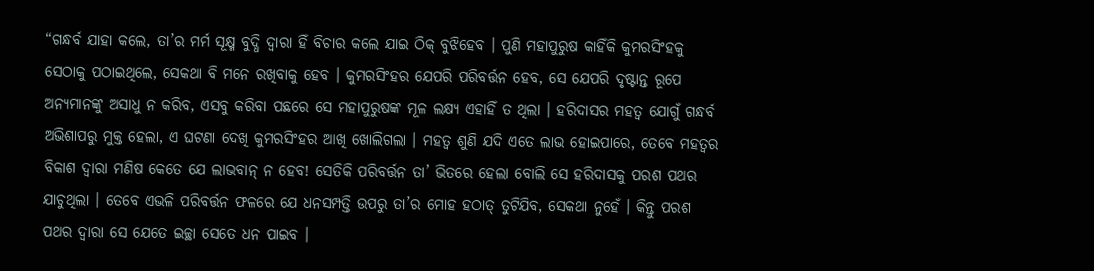“ଗନ୍ଧର୍ବ ଯାହା କଲେ, ତା’ର ମର୍ମ ସୂକ୍ଷ୍ମ ବୁଦ୍ଧି ଦ୍ୱାରା ହିଁ ବିଚାର କଲେ ଯାଇ ଠିକ୍ ବୁଝିହେବ । ପୁଣି ମହାପୁରୁଷ କାହିଁକି କୁମରସିଂହକୁ ସେଠାକୁ ପଠାଇଥିଲେ, ସେକଥା ବି ମନେ ରଖିବାକୁ ହେବ । କୁମରସିଂହର ଯେପରି ପରିବର୍ତ୍ତନ ହେବ, ସେ ଯେପରି ଦୃଷ୍ଟାନ୍ତ ରୂପେ ଅନ୍ୟମାନଙ୍କୁ ଅସାଧୁ ନ କରିବ, ଏସବୁ କରିବା ପଛରେ ସେ ମହାପୁରୁଷଙ୍କ ମୂଳ ଲକ୍ଷ୍ୟ ଏହାହିଁ ତ ଥିଲା । ହରିଦାସର ମହତ୍ୱ ଯୋଗୁଁ ଗନ୍ଧର୍ବ ଅଭିଶାପରୁ ମୁକ୍ତ ହେଲା, ଏ ଘଟଣା ଦେଖି କୁମରସିଂହର ଆଖି ଖୋଲିଗଲା । ମହତ୍ୱ ଶୁଣି ଯଦି ଏତେ ଲାଭ ହୋଇପାରେ, ତେବେ ମହତ୍ୱର ବିକାଶ ଦ୍ୱାରା ମଣିଷ କେତେ ଯେ ଲାଭବାନ୍ ନ ହେବ! ସେତିକି ପରିବର୍ତ୍ତନ ତା’ ଭିତରେ ହେଲା ବୋଲି ସେ ହରିଦାସକୁ ପରଶ ପଥର ଯାଚୁଥିଲା । ତେବେ ଏଭଳି ପରିବର୍ତ୍ତନ ଫଳରେ ଯେ ଧନସମ୍ପତ୍ତି ଉପରୁ ତା’ର ମୋହ ହଠାତ୍ ତୁଟିଯିବ, ସେକଥା ନୁହେଁ । କିନ୍ତୁ ପରଶ ପଥର ଦ୍ୱାରା ସେ ଯେତେ ଇଚ୍ଛା ସେତେ ଧନ ପାଇବ ।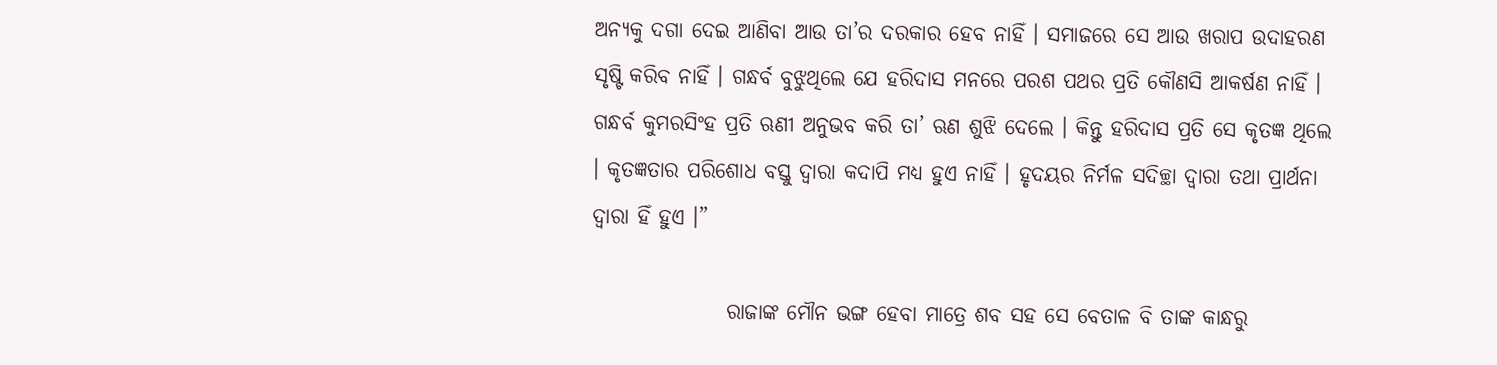ଅନ୍ୟକୁ ଦଗା ଦେଇ ଆଣିବା ଆଉ ତା’ର ଦରକାର ହେବ ନାହିଁ । ସମାଜରେ ସେ ଆଉ ଖରାପ ଉଦାହରଣ ସୃଷ୍ଟି କରିବ ନାହିଁ । ଗନ୍ଧର୍ବ ବୁଝୁଥିଲେ ଯେ ହରିଦାସ ମନରେ ପରଶ ପଥର ପ୍ରତି କୌଣସି ଆକର୍ଷଣ ନାହିଁ । ଗନ୍ଧର୍ବ କୁମରସିଂହ ପ୍ରତି ଋଣୀ ଅନୁଭବ କରି ତା’ ଋଣ ଶୁଝି ଦେଲେ । କିନ୍ତୁ ହରିଦାସ ପ୍ରତି ସେ କୃତଜ୍ଞ ଥିଲେ । କୃତଜ୍ଞତାର ପରିଶୋଧ ବସ୍ତୁ ଦ୍ୱାରା କଦାପି ମଧ୍ୟ ହୁଏ ନାହିଁ । ହୃଦୟର ନିର୍ମଳ ସଦିଚ୍ଛା ଦ୍ୱାରା ତଥା ପ୍ରାର୍ଥନା ଦ୍ୱାରା ହିଁ ହୁଏ ।”

                ରାଜାଙ୍କ ମୌନ ଭଙ୍ଗ ହେବା ମାତ୍ରେ ଶବ ସହ ସେ ବେତାଳ ବି ତାଙ୍କ କାନ୍ଧରୁ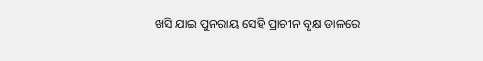ଖସି ଯାଇ ପୁନରାୟ ସେହି ପ୍ରାଚୀନ ବୃକ୍ଷ ଡାଳରେ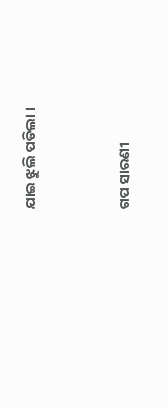ଯାଇ ଝୁଲି ପଡିଲା ।


ଗପ ସାରଣୀ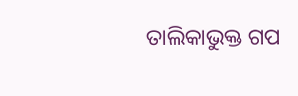ତାଲିକାଭୁକ୍ତ ଗପ